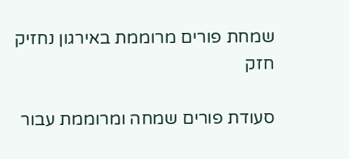שמחת פורים מרוממת באירגון נחזיק חזק

סעודת פורים שמחה ומרוממת עבור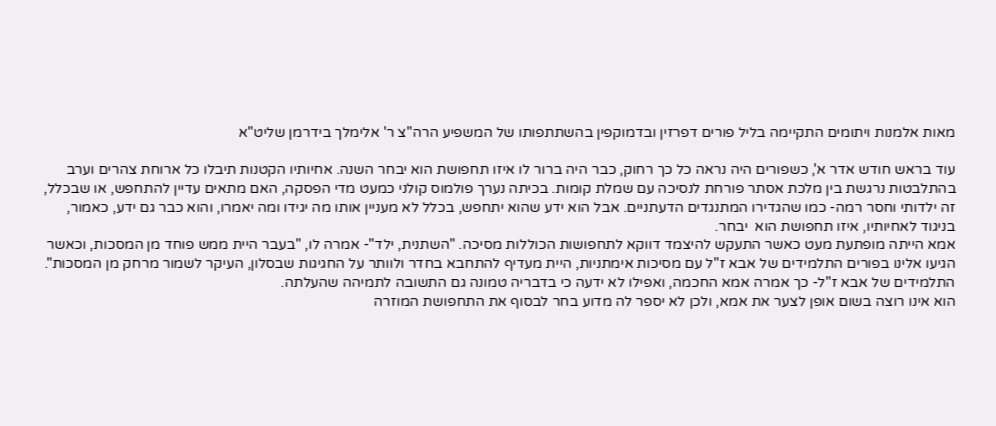מאות אלמנות ויתומים התקיימה בליל פורים דפרזין ובדמוקפין בהשתתפותו של המשפיע הרה"צ ר' אלימלך בידרמן שליט"א

עוד בראש חודש אדר א', כשפורים היה נראה כל כך רחוק, כבר היה ברור לו איזו תחפושת הוא יבחר השנה. אחיותיו הקטנות תיבלו כל ארוחת צהרים וערב בהתלבטות נרגשת בין מלכת אסתר פורחת לנסיכה עם שמלת קומות. בכיתה נערך פולמוס קולני כמעט מדי הפסקה, האם מתאים עדיין להתחפש, או שבכלל, זה ילדותי וחסר רמה- כמו שהגדירו המתנגדים הדעתניים. אבל הוא ידע שהוא יתחפש, בכלל לא מעניין אותו מה יגידו ומה יאמרו, והוא כבר גם ידע, כאמור, בניגוד לאחיותיו, איזו תחפושת הוא  יבחר.
אמא הייתה מופתעת מעט כאשר התעקש להיצמד דווקא לתחפושות הכוללות מסיכה. "השתנית, ילד"- אמרה לו, "בעבר היית ממש פוחד מן המסכות, וכאשר הגיעו אלינו בפורים התלמידים של אבא ז"ל עם מסיכות אימתניות, היית מעדיף להתחבא בחדר ולוותר על החגיגות שבסלון, העיקר לשמור מרחק מן המסכות". התלמידים של אבא ז"ל- כך אמרה אמא החכמה, ואפילו לא ידעה כי בדבריה טמונה גם התשובה לתמיהה שהעלתה.
הוא אינו רוצה בשום אופן לצער את אמא, ולכן לא יספר לה מדוע בחר לבסוף את התחפושת המוזרה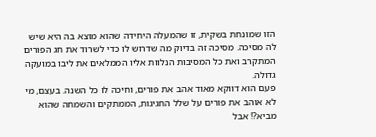הזו שמונחת בשקית, זו שהמעלה היחידה שהוא מוצא בה היא שיש לה מסיכה. מסיכה זה בדיוק מה שדרוש לו כדי לשרוד את חג הפורים המתקרב ואת כל המסיבות הנלוות אליו הממלאים את ליבו במועקה גדולה.
פעם הוא דווקא מאוד אהב את פורים, וחיכה לו כל השנה. בעצם, מי לא אוהב את פורים על שלל החגיגות, הממתקים והשמחה שהוא מביא?! אבל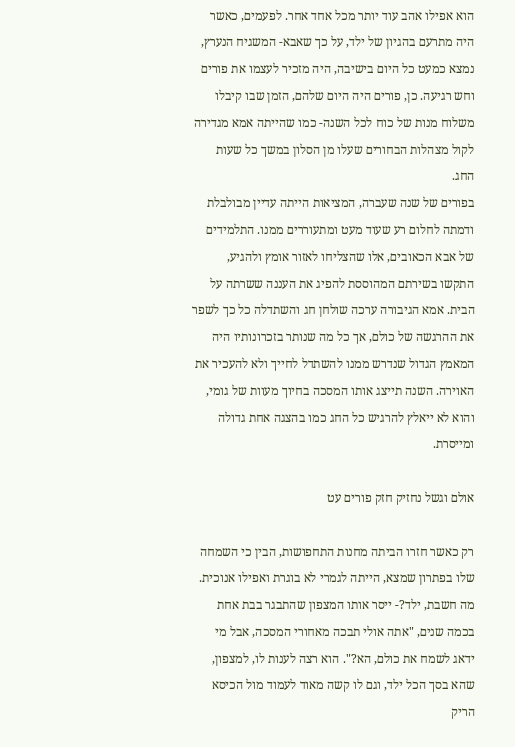הוא אפילו אהב עוד יותר מכל אחד אחר. לפעמים, כאשר היה מתרעם בהגיון של ילד, על כך שאבא- המשגיח הנערץ, נמצא כמעט כל היום בישיבה, היה מזכיר לעצמו את פורים וחש רגיעה. כן, פורים היה היום שלהם, הזמן שבו קיבלו משלוח מנות של כוח לכל השנה- כמו שהייתה אמא מגדירה לקול מצהלות הבחורים שעלו מן הסלון במשך כל שעות החג.
בפורים של שנה שעברה, המציאות הייתה עדיין מבולבלת ודמתה לחלום רע שעוד מעט ומתעוררים ממנו. התלמידים של אבא הכאובים, אלו שהצליחו לאזור אומץ ולהגיע, התקשו בשירתם המהוססת להפיג את העננה ששרתה על הבית. אמא הגיבורה ערכה שולחן חג והשתדלה כל כך לשפר את ההרגשה של כולם, אך כל מה שנותר בזכרונותיו היה המאמץ הגדול שנדרש ממנו להשתדל לחייך ולא להעכיר את האוירה. השנה תייצג אותו המסכה בחיוך מעוות של גומי, והוא לא ייאלץ להרגיש כל החג כמו בהצגה אחת גדולה ומייסרת.

אולם וגשל נחזיק חזק פורים עט

רק כאשר חזרו הביתה מחנות התחפושות, הבין כי השמחה שלו בפתרון שמצא, הייתה לגמרי לא בוגרת ואפילו אנוכית. מה חשבת, ילד?- ייסר אותו המצפון שהתבגר בבת אחת בכמה שנים, "אתה אולי תבכה מאחורי המסכה, אבל מי ידאג לשמח את כולם, הא?". הוא רצה לענות לו, למצפון, שהא בסך הכל ילד, וגם לו קשה מאוד לעמוד מול הכיסא הריק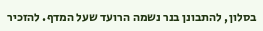בסלון, להתבונן בנר נשמה הרועד שעל המדף. להזכיר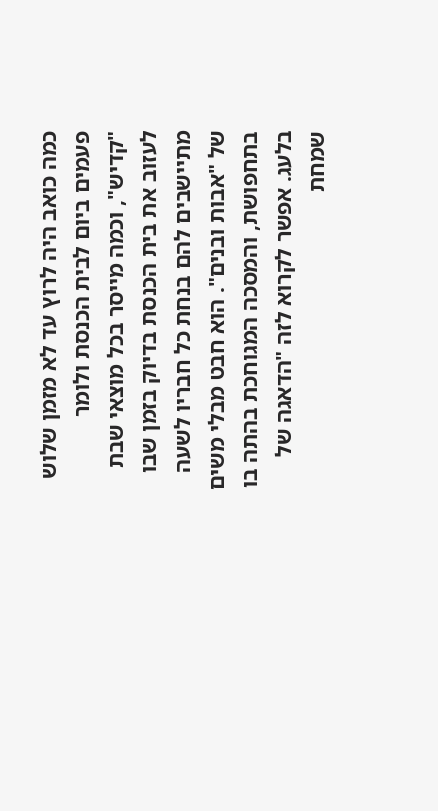כמה כואב היה לרוץ עד לא מזמן שלוש פעמים ביום לבית הכנסת ולומר "קדיש", וכמה מייסר בכל מוצאי שבת לעזוב את בית הכנסת בדיוק בזמן שבו מתיישבים להם בנחת כל חבריו לשעה של "אבות ובנים". הוא חבט מבלי משים בתחפושת, והמסכה המגוחכת בהתה בו בלעג. אפשר לקרוא לזה "הדאגה של שמחת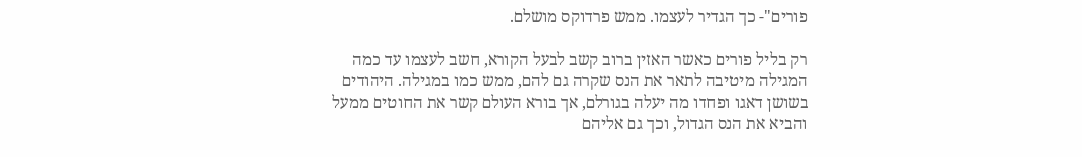פורים"- כך הגדיר לעצמו. ממש פרדוקס מושלם.

רק בליל פורים כאשר האזין ברוב קשב לבעל הקורא, חשב לעצמו עד כמה המגילה מיטיבה לתאר את הנס שקרה גם להם, ממש כמו במגילה. היהודים בשושן דאגו ופחדו מה יעלה בגורלם, אך בורא העולם קשר את החוטים ממעל והביא את הנס הגדול, וכך גם אליהם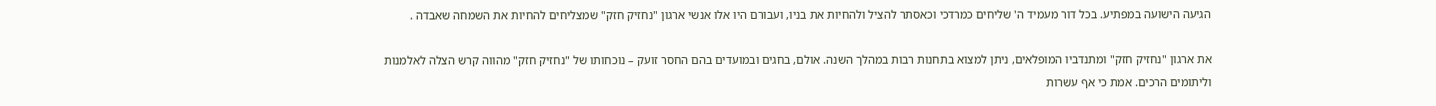הגיעה הישועה במפתיע. בכל דור מעמיד ה' שליחים כמרדכי וכאסתר להציל ולהחיות את בניו, ועבורם היו אלו אנשי ארגון "נחזיק חזק" שמצליחים להחיות את השמחה שאבדה .

את ארגון "נחזיק חזק" ומתנדביו המופלאים, ניתן למצוא בתחנות רבות במהלך השנה. אולם, בחגים ובמועדים בהם החסר זועק – נוכחותו של "נחזיק חזק" מהווה קרש הצלה לאלמנות וליתומים הרכים. אמת כי אף עשרות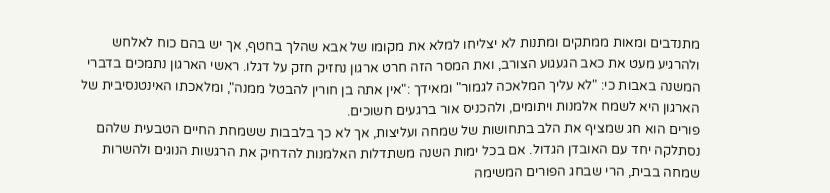מתנדבים ומאות ממתקים ומתנות לא יצליחו למלא את מקומו של אבא שהלך בחטף, אך יש בהם כוח לאלחש ולהרגיע מעט את כאב הגעגוע הצורב, ואת המסר הזה חרט ארגון נחזיק חזק על דגלו. ראשי הארגון נתמכים בדברי המשנה באבות כי: "לא עליך המלאכה לגמור" ומאידך :"אין אתה בן חורין להבטל ממנה", ומלאכתו האינטנסיבית של הארגון היא לשמח אלמנות ויתומים, ולהכניס אור ברגעים חשוכים.
פורים הוא חג שמציף את הלב בתחושות של שמחה ועליצות, אך לא כך בלבבות ששמחת החיים הטבעית שלהם נסתלקה יחד עם האובדן הגדול. אם בכל ימות השנה משתדלות האלמנות להדחיק את הרגשות הנוגים ולהשרות שמחה בבית, הרי שבחג הפורים המשימה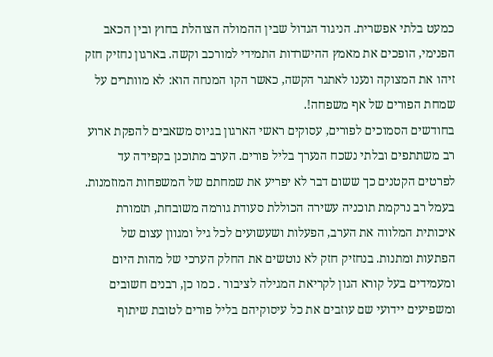כמעט בלתי אפשרית. הניגוד הגדול שבין ההמולה הצוהלת בחוץ ובין הכאב הפנימי, הופכים את מאמץ ההישרדות התמידי למורכב וקשה. בארגון נחזיק חזק זיהו את המצוקה ונענו לאתגר הקשה, כאשר הקו המנחה הוא: לא מוותרים על שמחת הפורים של אף משפחה!.
בחודשים הסמוכים לפורים, עסוקים ראשי הארגון בגיוס משאבים להפקת ארוע רב משתתפים ובלתי נשכח הנערך בליל פורים. הערב מתוכנן בקפידה עד לפרטים הקטנים כך ששום דבר לא יפריע את שמחתם של המשפחות המוזמנות. בעמל רב נרקמת תוכניה עשירה הכוללת סעודת גורמה משובחת, תזמורת איכותית המלווה את הערב, הפעלות ושעשועים לכל גיל ומגוון עצום של הפתעות ומתנות. בנחזיק חזק לא נוטשים את החלק הערכי של מהות היום ומעמידים בעל קורא הגון לקריאת המגילה לציבור . כמו כן, רבנים חשובים ומשפיעים יידועי שם עוזבים את כל עיסוקיהם בליל פורים לטובת שיתוף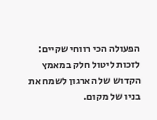הפעולה הכי רווחי שקיים: לזכות ליטול חלק במאמץ הקדוש של הארגון לשמח את בניו של מקום.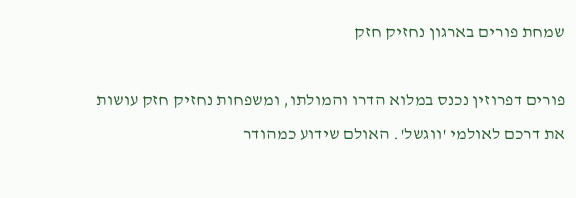שמחת פורים בארגון נחזיק חזק

פורים דפרוזין נכנס במלוא הדרו והמולתו, ומשפחות נחזיק חזק עושות את דרכם לאולמי 'ווגשל'. האולם שידוע כמהודר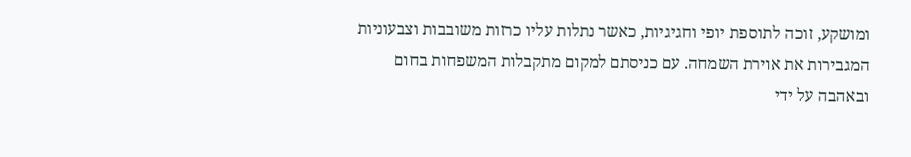ומושקע, זוכה לתוספת יופי וחגיגיות, כאשר נתלות עליו כרזות משובבות וצבעוניות המגבירות את אוירת השמחה. עם כניסתם למקום מתקבלות המשפחות בחום ובאהבה על ידי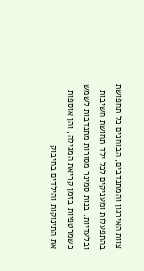צוות האירגון והמתנדבים, הבוחנים כל תחפושת בהתפעלות ומעניקים לכל ילד תחושת חשיבות ובלעדיות. בנות סמינר מסורות מתנדבות לשמש כשמרטפיות בזמן קריאת המגילה, והן אוספות את התינוקות והילדים בחיבוק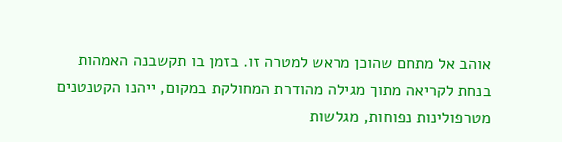אוהב אל מתחם שהוכן מראש למטרה זו. בזמן בו תקשבנה האמהות בנחת לקריאה מתוך מגילה מהודרת המחולקת במקום, ייהנו הקטנטנים מטרפולינות נפוחות, מגלשות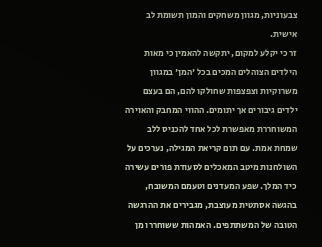צבעוניות, מגוון משחקים והמון תשומת לב אישית.
זר כי יקלע למקום, יתקשה להאמין כי מאות הילדים הצוהלים המכים בכל 'המן' במגוון משרוקיות וצפצפות שחולקו להם, הם בעצם ילדים גיבורים אך יתומים. ההווי המחבק והאוירה המשוחררת מאפשרת לכל אחד להכניס ללב שמחת אמת. עם תום קריאת המגילה, נערכים על השולחנות מיטב המאכלים לסעודת פורים עשירה כיד המלך. שפע המעדנים וטעמם המשובח, בהגשה אסתטית מעוצבת, מגבירים את ההרגשה הטובה של המשתתפים. האמהות ששוחררו מן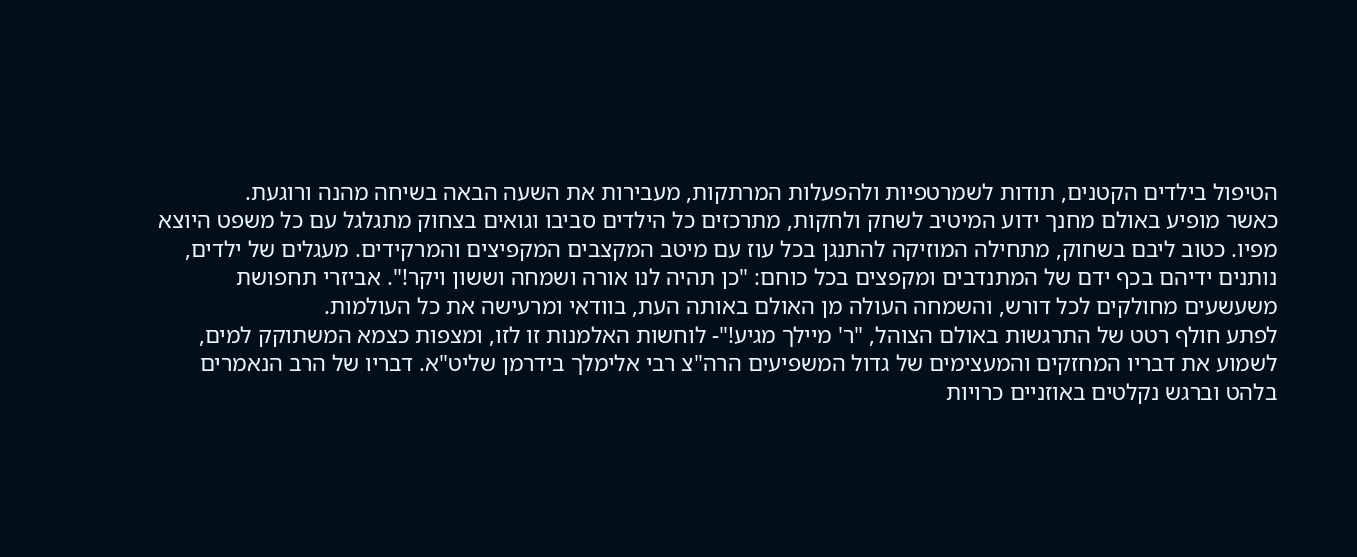הטיפול בילדים הקטנים, תודות לשמרטפיות ולהפעלות המרתקות, מעבירות את השעה הבאה בשיחה מהנה ורוגעת.
כאשר מופיע באולם מחנך ידוע המיטיב לשחק ולחקות, מתרכזים כל הילדים סביבו וגואים בצחוק מתגלגל עם כל משפט היוצא מפיו. כטוב ליבם בשחוק, מתחילה המוזיקה להתנגן בכל עוז עם מיטב המקצבים המקפיצים והמרקידים. מעגלים של ילדים, נותנים ידיהם בכף ידם של המתנדבים ומקפצים בכל כוחם: "כן תהיה לנו אורה ושמחה וששון ויקר!". אביזרי תחפושת משעשעים מחולקים לכל דורש, והשמחה העולה מן האולם באותה העת, בוודאי ומרעישה את כל העולמות.
לפתע חולף רטט של התרגשות באולם הצוהל, "ר' מיילך מגיע!"- לוחשות האלמנות זו לזו, ומצפות כצמא המשתוקק למים, לשמוע את דבריו המחזקים והמעצימים של גדול המשפיעים הרה"צ רבי אלימלך בידרמן שליט"א. דבריו של הרב הנאמרים בלהט וברגש נקלטים באוזניים כרויות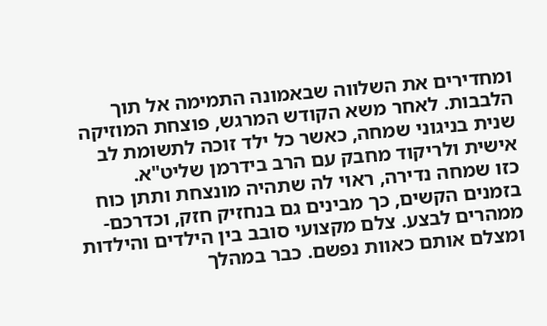ומחדירים את השלווה שבאמונה התמימה אל תוך הלבבות. לאחר משא הקודש המרגש, פוצחת המוזיקה שנית בניגוני שמחה, כאשר כל ילד זוכה לתשומת לב אישית ולריקוד מחבק עם הרב בידרמן שליט"א.
כזו שמחה נדירה, ראוי לה שתהיה מונצחת ותתן כוח בזמנים הקשים, כך מבינים גם בנחזיק חזק, וכדרכם- ממהרים לבצע. צלם מקצועי סובב בין הילדים והילדות ומצלם אותם כאוות נפשם. כבר במהלך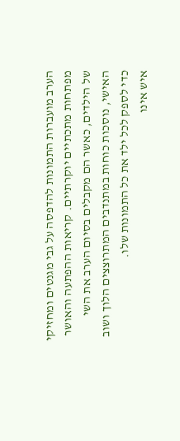הערב מועברות התמונות להדפסה על גבי מגנטים ומחזיקי מפתחות מתכתיים יוקרתיים. קריאות ההפתעה והאושר של הילדים, כאשר הם מקבלים בסיום הערב את השי האישי, נוסכות כוחות במתנדבים המתרוצצים הלוך ושוב כדי לספק לכל ילד את כל התמונות שלו.
איש אינו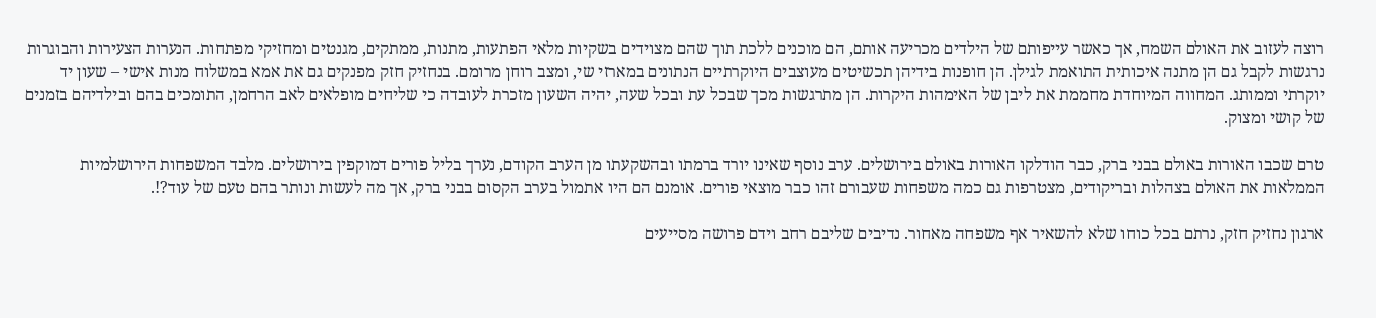רוצה לעזוב את האולם השמח, אך כאשר עייפותם של הילדים מכריעה אותם, הם מוכנים ללכת תוך שהם מצוידים בשקיות מלאי הפתעות, מתנות, ממתקים, מגנטים ומחזיקי מפתחות. הנערות הצעירות והבוגרות נרגשות לקבל גם הן מתנה איכותית התואמת לגילן. הן חופנות בידיהן תכשיטים מעוצבים היוקרתיים הנתונים במארזי שי, ומצב רוחן מרומם. בנחזיק חזק מפנקים גם את אמא במשלוח מנות אישי – שעון יד יוקרתי וממותג. המחווה המיוחדת מחממת את ליבן של האימהות היקרות. הן מתרגשות מכך שבכל עת ובכל שעה, יהיה השעון מזכרת לעובדה כי שליחים מופלאים לאב הרחמן, התומכים בהם ובילדיהם בזמנים של קושי ומצוק.

טרם שכבו האורות באולם בבני ברק, כבר הודלקו האורות באולם בירושלים. ערב נוסף שאינו יורד ברמתו ובהשקעתו מן הערב הקודם, נערך בליל פורים דמוקפין בירושלים. מלבד המשפחות הירושלמיות הממלאות את האולם בצהלות ובריקודים, מצטרפות גם כמה משפחות שעבורם זהו כבר מוצאי פורים. אומנם הם היו אתמול בערב הקסום בבני ברק, אך מה לעשות ונותר בהם טעם של עוד?!.

ארגון נחזיק חזק, נרתם בכל כוחו שלא להשאיר אף משפחה מאחור. נדיבים שליבם רחב וידם פרושה מסייעים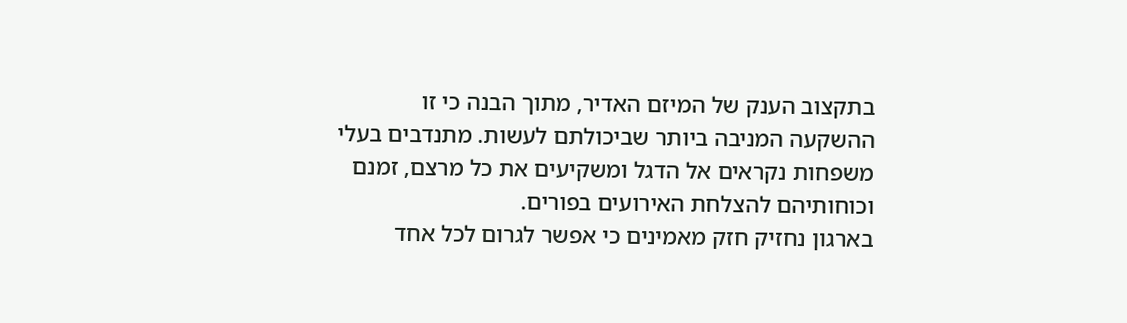בתקצוב הענק של המיזם האדיר, מתוך הבנה כי זו ההשקעה המניבה ביותר שביכולתם לעשות. מתנדבים בעלי משפחות נקראים אל הדגל ומשקיעים את כל מרצם, זמנם וכוחותיהם להצלחת האירועים בפורים.
בארגון נחזיק חזק מאמינים כי אפשר לגרום לכל אחד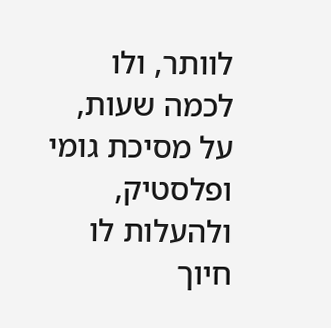לוותר, ולו לכמה שעות, על מסיכת גומי ופלסטיק, ולהעלות לו חיוך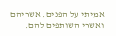אמיתי על הפנים. אשריהם ואשרי השותפים להם.